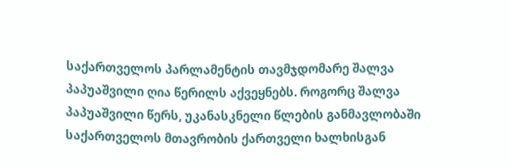საქართველოს პარლამენტის თავმჯდომარე შალვა პაპუაშვილი ღია წერილს აქვეყნებს. როგორც შალვა პაპუაშვილი წერს, უკანასკნელი წლების განმავლობაში საქართველოს მთავრობის ქართველი ხალხისგან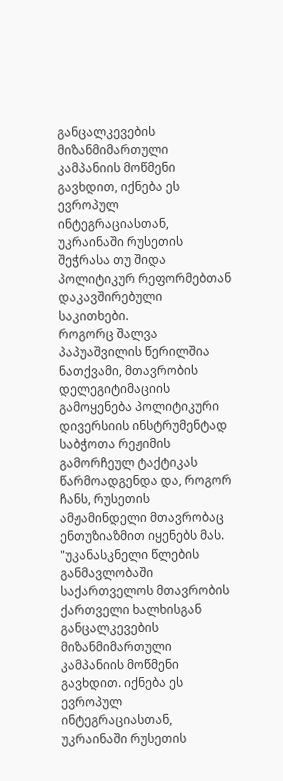განცალკევების მიზანმიმართული კამპანიის მოწმენი გავხდით, იქნება ეს ევროპულ ინტეგრაციასთან, უკრაინაში რუსეთის შეჭრასა თუ შიდა პოლიტიკურ რეფორმებთან დაკავშირებული საკითხები.
როგორც შალვა პაპუაშვილის წერილშია ნათქვამი, მთავრობის დელეგიტიმაციის გამოყენება პოლიტიკური დივერსიის ინსტრუმენტად საბჭოთა რეჟიმის გამორჩეულ ტაქტიკას წარმოადგენდა და, როგორ ჩანს, რუსეთის ამჟამინდელი მთავრობაც ენთუზიაზმით იყენებს მას.
"უკანასკნელი წლების განმავლობაში საქართველოს მთავრობის ქართველი ხალხისგან განცალკევების მიზანმიმართული კამპანიის მოწმენი გავხდით. იქნება ეს ევროპულ ინტეგრაციასთან, უკრაინაში რუსეთის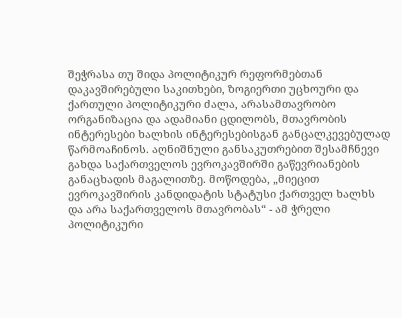შეჭრასა თუ შიდა პოლიტიკურ რეფორმებთან დაკავშირებული საკითხები, ზოგიერთი უცხოური და ქართული პოლიტიკური ძალა, არასამთავრობო ორგანიზაცია და ადამიანი ცდილობს, მთავრობის ინტერესები ხალხის ინტერესებისგან განცალკევებულად წარმოაჩინოს. აღნიშნული განსაკუთრებით შესამჩნევი გახდა საქართველოს ევროკავშირში გაწევრიანების განაცხადის მაგალითზე. მოწოდება, „მიეცით ევროკავშირის კანდიდატის სტატუსი ქართველ ხალხს და არა საქართველოს მთავრობას“ - ამ ჭრელი პოლიტიკური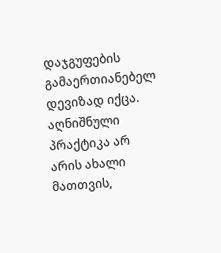დაჯგუფების გამაერთიანებელ დევიზად იქცა.
აღნიშნული პრაქტიკა არ არის ახალი მათთვის,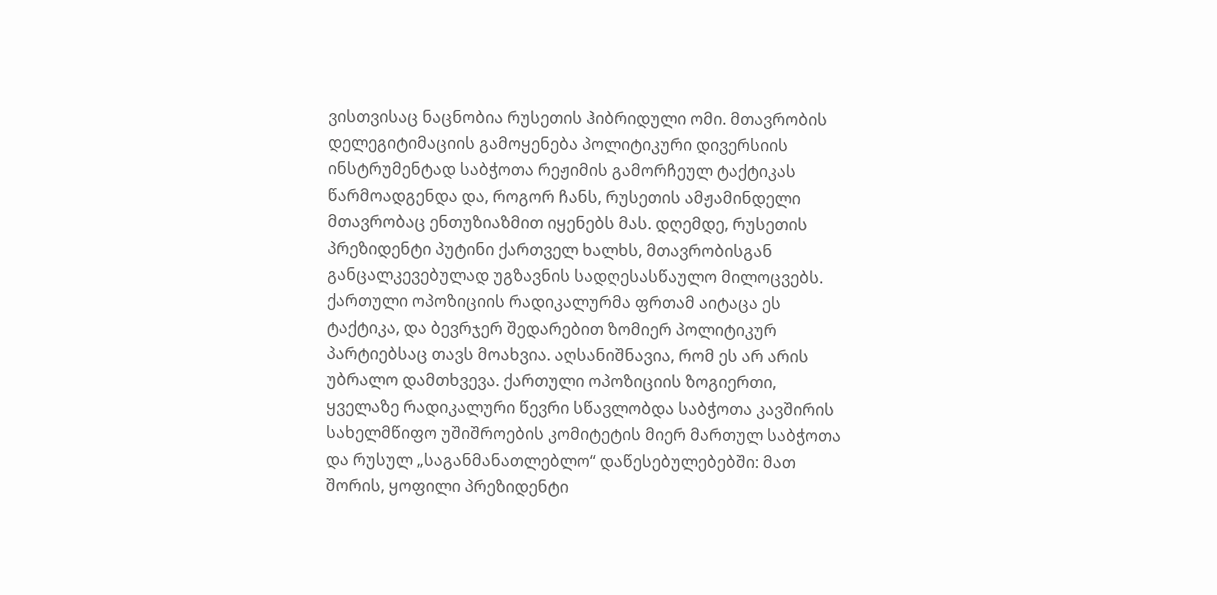ვისთვისაც ნაცნობია რუსეთის ჰიბრიდული ომი. მთავრობის დელეგიტიმაციის გამოყენება პოლიტიკური დივერსიის ინსტრუმენტად საბჭოთა რეჟიმის გამორჩეულ ტაქტიკას წარმოადგენდა და, როგორ ჩანს, რუსეთის ამჟამინდელი მთავრობაც ენთუზიაზმით იყენებს მას. დღემდე, რუსეთის პრეზიდენტი პუტინი ქართველ ხალხს, მთავრობისგან განცალკევებულად უგზავნის სადღესასწაულო მილოცვებს. ქართული ოპოზიციის რადიკალურმა ფრთამ აიტაცა ეს ტაქტიკა, და ბევრჯერ შედარებით ზომიერ პოლიტიკურ პარტიებსაც თავს მოახვია. აღსანიშნავია, რომ ეს არ არის უბრალო დამთხვევა. ქართული ოპოზიციის ზოგიერთი, ყველაზე რადიკალური წევრი სწავლობდა საბჭოთა კავშირის სახელმწიფო უშიშროების კომიტეტის მიერ მართულ საბჭოთა და რუსულ „საგანმანათლებლო“ დაწესებულებებში: მათ შორის, ყოფილი პრეზიდენტი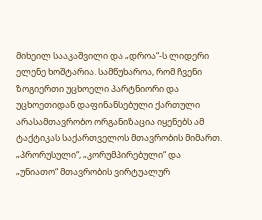მიხეილ სააკაშვილი და „დროა“-ს ლიდერი ელენე ხოშტარია. სამწუხაროა, რომ ჩვენი ზოგიერთი უცხოელი პარტნიორი და უცხოეთიდან დაფინანსებული ქართული არასამთავრობო ორგანიზაცია იყენებს ამ ტაქტიკას საქართველოს მთავრობის მიმართ.
„პრორუსული“, „კორუმპირებული“ და „უნიათო“ მთავრობის ვირტუალურ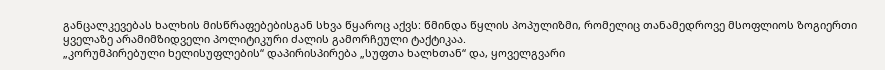განცალკევებას ხალხის მისწრაფებებისგან სხვა წყაროც აქვს: წმინდა წყლის პოპულიზმი, რომელიც თანამედროვე მსოფლიოს ზოგიერთი ყველაზე არამიმზიდველი პოლიტიკური ძალის გამორჩეული ტაქტიკაა.
„კორუმპირებული ხელისუფლების“ დაპირისპირება „სუფთა ხალხთან“ და, ყოველგვარი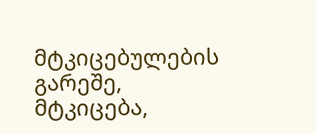მტკიცებულების გარეშე, მტკიცება,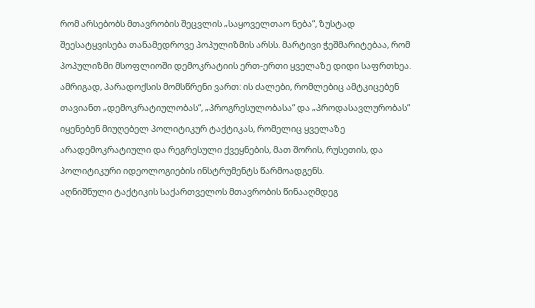რომ არსებობს მთავრობის შეცვლის „საყოველთაო ნება“, ზუსტად შეესატყვისება თანამედროვე პოპულიზმის არსს. მარტივი ჭეშმარიტებაა, რომ პოპულიზმი მსოფლიოში დემოკრატიის ერთ-ერთი ყველაზე დიდი საფრთხეა.
ამრიგად, პარადოქსის მომსწრენი ვართ: ის ძალები, რომლებიც ამტკიცებენ თავიანთ „დემოკრატიულობას“, „პროგრესულობასა“ და „პროდასავლურობას“ იყენებენ მიუღებელ პოლიტიკურ ტაქტიკას, რომელიც ყველაზე არადემოკრატიული და რეგრესული ქვეყნების, მათ შორის, რუსეთის, და პოლიტიკური იდეოლოგიების ინსტრუმენტს წარმოადგენს.
აღნიშნული ტაქტიკის საქართველოს მთავრობის წინააღმდეგ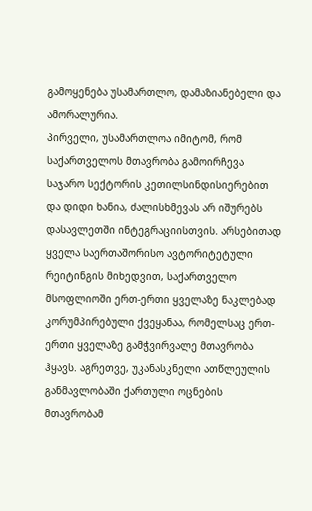გამოყენება უსამართლო, დამაზიანებელი და ამორალურია.
პირველი, უსამართლოა იმიტომ, რომ საქართველოს მთავრობა გამოირჩევა საჯარო სექტორის კეთილსინდისიერებით და დიდი ხანია, ძალისხმევას არ იშურებს დასავლეთში ინტეგრაციისთვის. არსებითად ყველა საერთაშორისო ავტორიტეტული რეიტინგის მიხედვით, საქართველო მსოფლიოში ერთ-ერთი ყველაზე ნაკლებად კორუმპირებული ქვეყანაა, რომელსაც ერთ-ერთი ყველაზე გამჭვირვალე მთავრობა ჰყავს. აგრეთვე, უკანასკნელი ათწლეულის განმავლობაში ქართული ოცნების მთავრობამ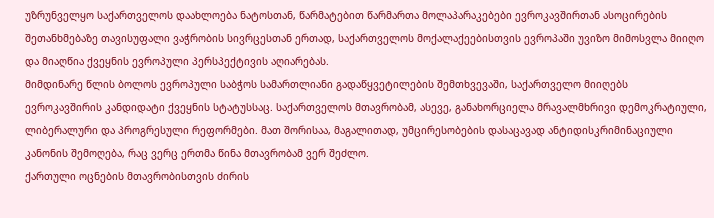უზრუნველყო საქართველოს დაახლოება ნატოსთან, წარმატებით წარმართა მოლაპარაკებები ევროკავშირთან ასოცირების შეთანხმებაზე თავისუფალი ვაჭრობის სივრცესთან ერთად, საქართველოს მოქალაქეებისთვის ევროპაში უვიზო მიმოსვლა მიიღო და მიაღწია ქვეყნის ევროპული პერსპექტივის აღიარებას.
მიმდინარე წლის ბოლოს ევროპული საბჭოს სამართლიანი გადაწყვეტილების შემთხვევაში, საქართველო მიიღებს ევროკავშირის კანდიდატი ქვეყნის სტატუსსაც. საქართველოს მთავრობამ, ასევე, განახორციელა მრავალმხრივი დემოკრატიული, ლიბერალური და პროგრესული რეფორმები. მათ შორისაა, მაგალითად, უმცირესობების დასაცავად ანტიდისკრიმინაციული კანონის შემოღება, რაც ვერც ერთმა წინა მთავრობამ ვერ შეძლო.
ქართული ოცნების მთავრობისთვის ძირის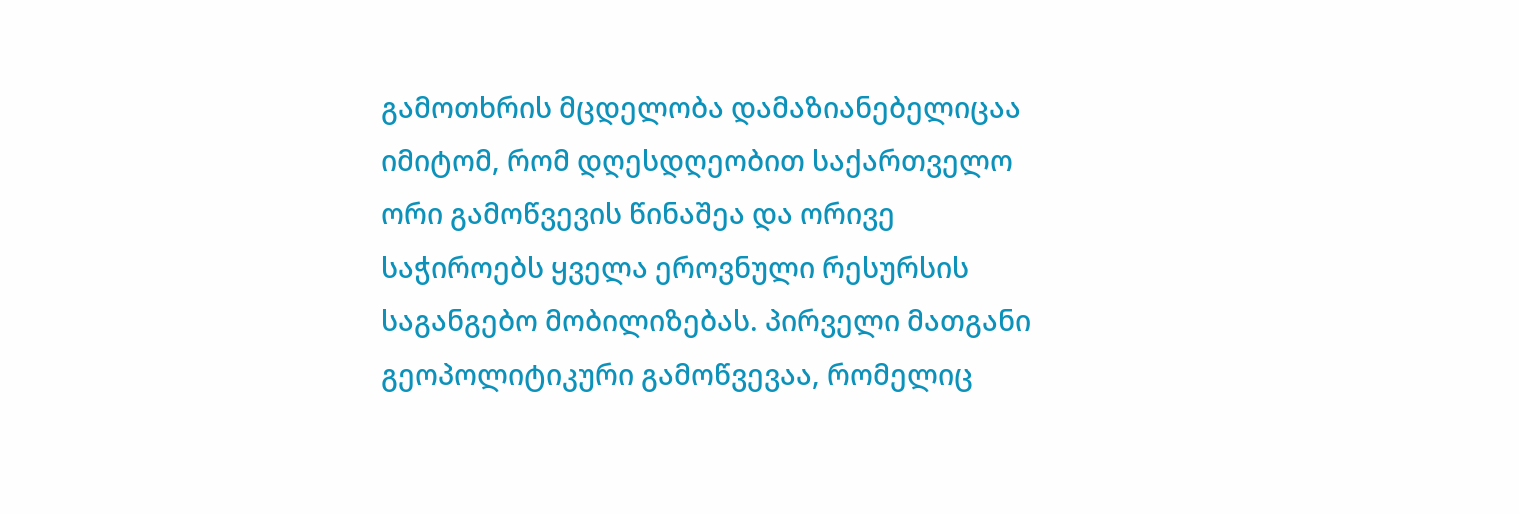გამოთხრის მცდელობა დამაზიანებელიცაა იმიტომ, რომ დღესდღეობით საქართველო ორი გამოწვევის წინაშეა და ორივე საჭიროებს ყველა ეროვნული რესურსის საგანგებო მობილიზებას. პირველი მათგანი გეოპოლიტიკური გამოწვევაა, რომელიც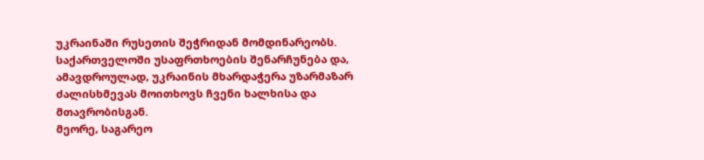უკრაინაში რუსეთის შეჭრიდან მომდინარეობს. საქართველოში უსაფრთხოების შენარჩუნება და, ამავდროულად, უკრაინის მხარდაჭერა უზარმაზარ ძალისხმევას მოითხოვს ჩვენი ხალხისა და მთავრობისგან.
მეორე, საგარეო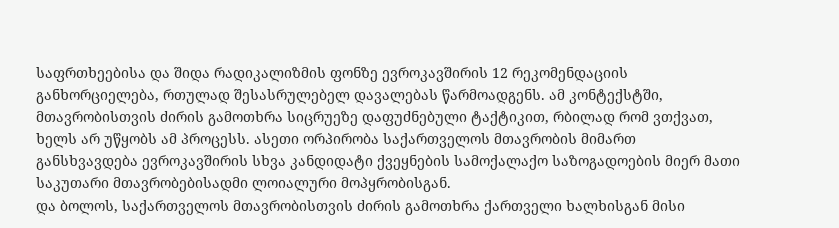საფრთხეებისა და შიდა რადიკალიზმის ფონზე ევროკავშირის 12 რეკომენდაციის განხორციელება, რთულად შესასრულებელ დავალებას წარმოადგენს. ამ კონტექსტში, მთავრობისთვის ძირის გამოთხრა სიცრუეზე დაფუძნებული ტაქტიკით, რბილად რომ ვთქვათ, ხელს არ უწყობს ამ პროცესს. ასეთი ორპირობა საქართველოს მთავრობის მიმართ განსხვავდება ევროკავშირის სხვა კანდიდატი ქვეყნების სამოქალაქო საზოგადოების მიერ მათი საკუთარი მთავრობებისადმი ლოიალური მოპყრობისგან.
და ბოლოს, საქართველოს მთავრობისთვის ძირის გამოთხრა ქართველი ხალხისგან მისი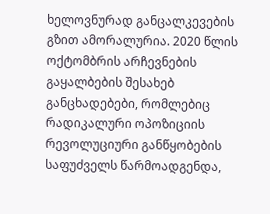ხელოვნურად განცალკევების გზით ამორალურია. 2020 წლის ოქტომბრის არჩევნების გაყალბების შესახებ განცხადებები, რომლებიც რადიკალური ოპოზიციის რევოლუციური განწყობების საფუძველს წარმოადგენდა,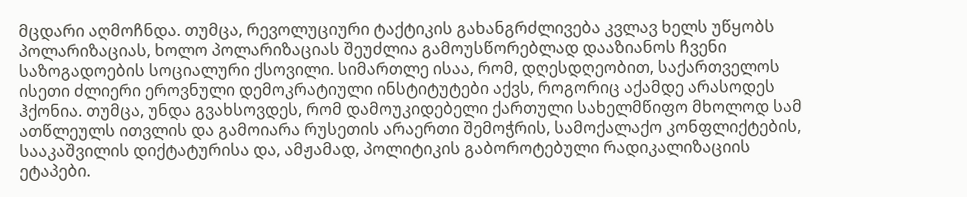მცდარი აღმოჩნდა. თუმცა, რევოლუციური ტაქტიკის გახანგრძლივება კვლავ ხელს უწყობს პოლარიზაციას, ხოლო პოლარიზაციას შეუძლია გამოუსწორებლად დააზიანოს ჩვენი საზოგადოების სოციალური ქსოვილი. სიმართლე ისაა, რომ, დღესდღეობით, საქართველოს ისეთი ძლიერი ეროვნული დემოკრატიული ინსტიტუტები აქვს, როგორიც აქამდე არასოდეს ჰქონია. თუმცა, უნდა გვახსოვდეს, რომ დამოუკიდებელი ქართული სახელმწიფო მხოლოდ სამ ათწლეულს ითვლის და გამოიარა რუსეთის არაერთი შემოჭრის, სამოქალაქო კონფლიქტების, სააკაშვილის დიქტატურისა და, ამჟამად, პოლიტიკის გაბოროტებული რადიკალიზაციის ეტაპები.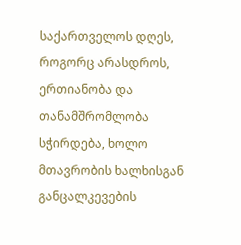საქართველოს დღეს, როგორც არასდროს, ერთიანობა და თანამშრომლობა სჭირდება, ხოლო მთავრობის ხალხისგან განცალკევების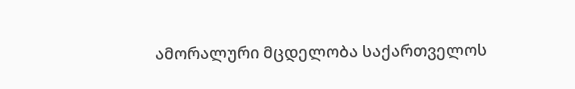ამორალური მცდელობა საქართველოს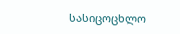სასიცოცხლო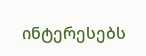ინტერესებს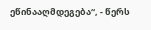ეწინააღმდეგება“, - წერს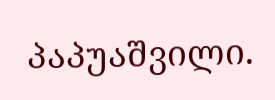პაპუაშვილი.